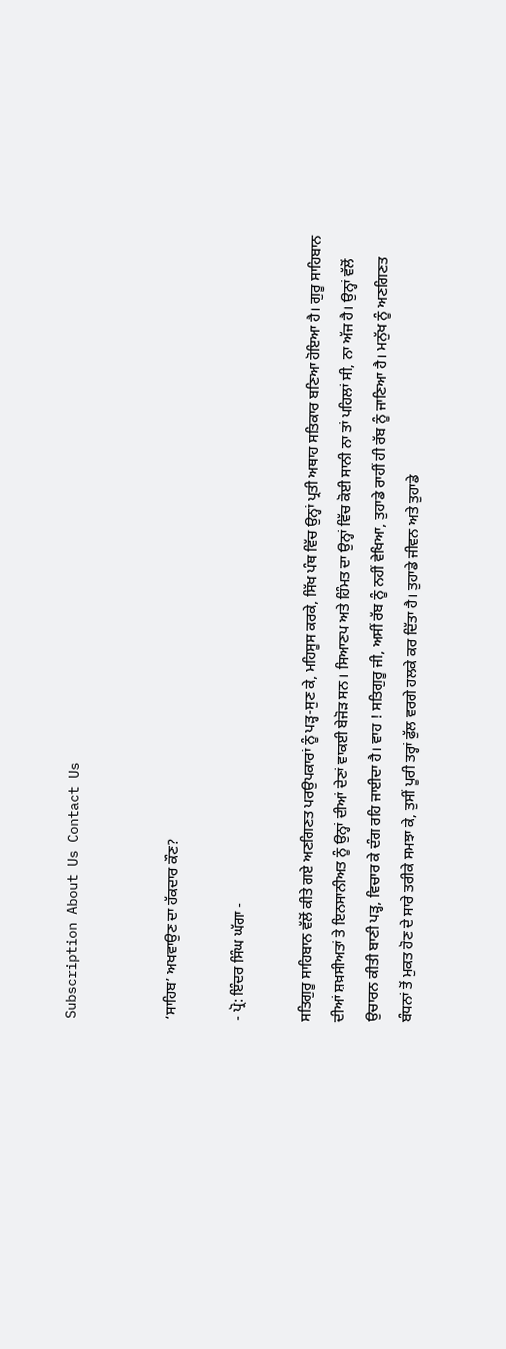Subscription About Us Contact Us


‘ਸਾਹਿਬ’ ਅਖਵਾਉਣ ਦਾ ਹੱਕਦਾਰ ਕੌਣ?

- ਪ੍ਰੋ: ਇੰਦਰ ਸਿੰਘ ਘੱਗਾ -

ਸਤਿਗੁਰੂ ਸਾਹਿਬਾਨ ਵੱਲੋਂ ਕੀਤੇ ਗਏ ਅਣਗਿਣਤ ਪਰਉਪਕਾਰਾਂ ਨੂੰ ਪੜ੍ਹ-ਸੁਣ ਕੇ, ਮਹਿਸੂਸ ਕਰਕੇ, ਸਿੱਖ ਪੰਥ ਵਿੱਚ ਉਨ੍ਹਾਂ ਪ੍ਰਤੀ ਅਥਾਹ ਸਤਿਕਾਰ ਬਣਿਆ ਹੋਇਆ ਹੈ। ਗੁਰੂ ਸਾਹਿਬਾਨ ਦੀਆਂ ਸ਼ਖ਼ਸੀਅਤਾਂ ਤੇ ਇਨਸਾਨੀਅਤ ਨੂੰ ਉਨ੍ਹਾਂ ਦੀਆਂ ਦੇਣਾਂ ਵਾਕਈ ਬੇਜੋੜ ਸਨ। ਸਿਆਣਪ ਅਤੇ ਹਿੰਮਤ ਦਾ ਉਨ੍ਹਾਂ ਵਿੱਚ ਕੋਈ ਸਾਨੀ ਨਾ ਤਾਂ ਪਹਿਲਾਂ ਸੀ, ਨਾ ਅੱਜ ਹੈ। ਉਨ੍ਹਾਂ ਵੱਲੋਂ ਉਚਾਰਨ ਕੀਤੀ ਬਾਣੀ ਪੜ੍ਹ, ਵਿਚਾਰ ਕੇ ਦੰਗ ਰਹਿ ਜਾਈਦਾ ਹੈ। ਵਾਹ ! ਸਤਿਗੁਰੂ ਜੀ, ਅਸੀਂ ਰੱਬ ਨੂੰ ਨਹੀਂ ਵੇਖਿਆ, ਤੁਹਾਡੇ ਰਾਹੀਂ ਹੀ ਰੱਬ ਨੂੰ ਜਾਣਿਆ ਹੈ। ਮਨੁੱਖ ਨੂੰ ਅਣਗਿਣਤ ਬੰਧਨਾਂ ਤੋਂ ਮੁਕਤ ਹੋਣ ਦੇ ਸਾਰੇ ਤਰੀਕੇ ਸਮਝਾ ਕੇ, ਤੁਸੀਂ ਪੂਰੀ ਤਰ੍ਹਾਂ ਫੁੱਲ ਵਰਗੇ ਹਲਕੇ ਕਰ ਦਿੱਤਾ ਹੈ। ਤੁਹਾਡੇ ਜੀਵਨ ਅਤੇ ਤੁਹਾਡੇ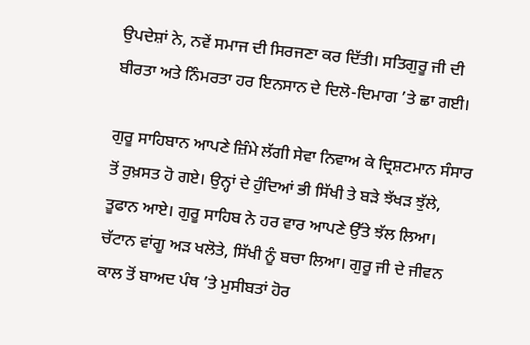ਉਪਦੇਸ਼ਾਂ ਨੇ, ਨਵੇਂ ਸਮਾਜ ਦੀ ਸਿਰਜਣਾ ਕਰ ਦਿੱਤੀ। ਸਤਿਗੁਰੂ ਜੀ ਦੀ ਬੀਰਤਾ ਅਤੇ ਨਿੰਮਰਤਾ ਹਰ ਇਨਸਾਨ ਦੇ ਦਿਲੋ-ਦਿਮਾਗ ’ਤੇ ਛਾ ਗਈ।

ਗੁਰੂ ਸਾਹਿਬਾਨ ਆਪਣੇ ਜ਼ਿੰਮੇ ਲੱਗੀ ਸੇਵਾ ਨਿਵਾਅ ਕੇ ਦ੍ਰਿਸ਼ਟਮਾਨ ਸੰਸਾਰ ਤੋਂ ਰੁਖ਼ਸਤ ਹੋ ਗਏ। ਉਨ੍ਹਾਂ ਦੇ ਹੁੰਦਿਆਂ ਭੀ ਸਿੱਖੀ ਤੇ ਬੜੇ ਝੱਖੜ ਝੁੱਲੇ, ਤੂਫਾਨ ਆਏ। ਗੁਰੂ ਸਾਹਿਬ ਨੇ ਹਰ ਵਾਰ ਆਪਣੇ ਉੱਤੇ ਝੱਲ ਲਿਆ। ਚੱਟਾਨ ਵਾਂਗੂ ਅੜ ਖਲੋਤੇ, ਸਿੱਖੀ ਨੂੰ ਬਚਾ ਲਿਆ। ਗੁਰੂ ਜੀ ਦੇ ਜੀਵਨ ਕਾਲ ਤੋਂ ਬਾਅਦ ਪੰਥ ’ਤੇ ਮੁਸੀਬਤਾਂ ਹੋਰ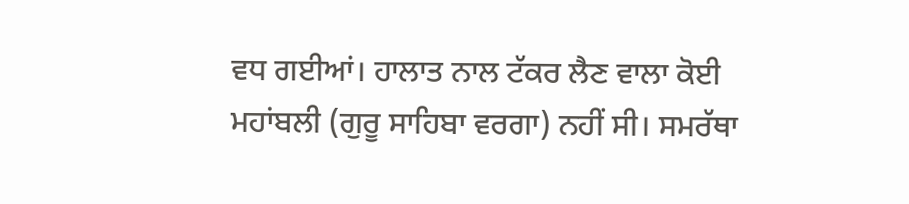ਵਧ ਗਈਆਂ। ਹਾਲਾਤ ਨਾਲ ਟੱਕਰ ਲੈਣ ਵਾਲਾ ਕੋਈ ਮਹਾਂਬਲੀ (ਗੁਰੂ ਸਾਹਿਬਾ ਵਰਗਾ) ਨਹੀਂ ਸੀ। ਸਮਰੱਥਾ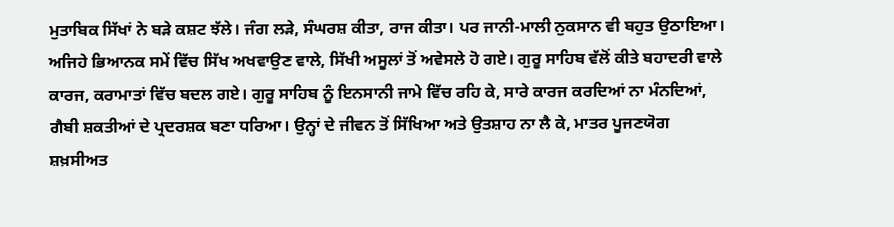ਮੁਤਾਬਿਕ ਸਿੱਖਾਂ ਨੇ ਬੜੇ ਕਸ਼ਟ ਝੱਲੇ। ਜੰਗ ਲੜੇ, ਸੰਘਰਸ਼ ਕੀਤਾ, ਰਾਜ ਕੀਤਾ। ਪਰ ਜਾਨੀ-ਮਾਲੀ ਨੁਕਸਾਨ ਵੀ ਬਹੁਤ ਉਠਾਇਆ। ਅਜਿਹੇ ਭਿਆਨਕ ਸਮੇਂ ਵਿੱਚ ਸਿੱਖ ਅਖਵਾਉਣ ਵਾਲੇ, ਸਿੱਖੀ ਅਸੂਲਾਂ ਤੋਂ ਅਵੇਸਲੇ ਹੋ ਗਏ। ਗੁਰੂ ਸਾਹਿਬ ਵੱਲੋਂ ਕੀਤੇ ਬਹਾਦਰੀ ਵਾਲੇ ਕਾਰਜ, ਕਰਾਮਾਤਾਂ ਵਿੱਚ ਬਦਲ ਗਏ। ਗੁਰੂ ਸਾਹਿਬ ਨੂੰ ਇਨਸਾਨੀ ਜਾਮੇ ਵਿੱਚ ਰਹਿ ਕੇ, ਸਾਰੇ ਕਾਰਜ ਕਰਦਿਆਂ ਨਾ ਮੰਨਦਿਆਂ, ਗੈਬੀ ਸ਼ਕਤੀਆਂ ਦੇ ਪ੍ਰਦਰਸ਼ਕ ਬਣਾ ਧਰਿਆ। ਉਨ੍ਹਾਂ ਦੇ ਜੀਵਨ ਤੋਂ ਸਿੱਖਿਆ ਅਤੇ ਉਤਸ਼ਾਹ ਨਾ ਲੈ ਕੇ, ਮਾਤਰ ਪੂਜਣਯੋਗ ਸ਼ਖ਼ਸੀਅਤ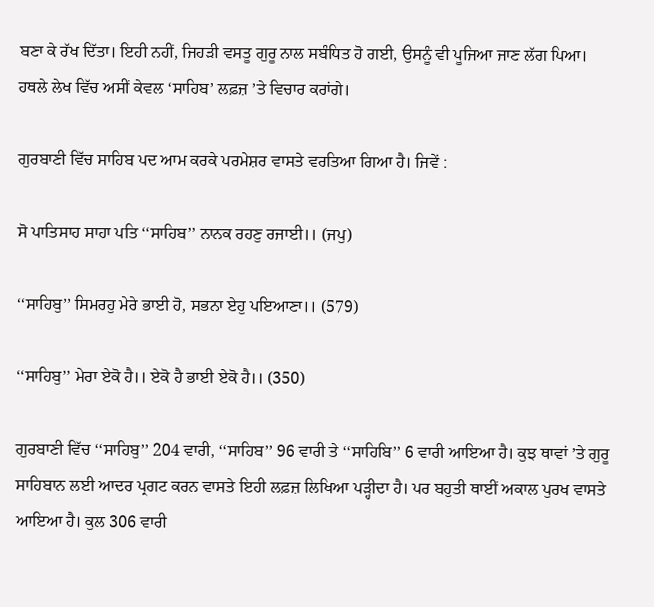ਬਣਾ ਕੇ ਰੱਖ ਦਿੱਤਾ। ਇਹੀ ਨਹੀਂ, ਜਿਹੜੀ ਵਸਤੂ ਗੁਰੂ ਨਾਲ ਸਬੰਧਿਤ ਹੋ ਗਈ, ਉਸਨੂੰ ਵੀ ਪੂਜਿਆ ਜਾਣ ਲੱਗ ਪਿਆ। ਹਥਲੇ ਲੇਖ ਵਿੱਚ ਅਸੀਂ ਕੇਵਲ ‘ਸਾਹਿਬ’ ਲਫ਼ਜ਼ ’ਤੇ ਵਿਚਾਰ ਕਰਾਂਗੇ।

ਗੁਰਬਾਣੀ ਵਿੱਚ ਸਾਹਿਬ ਪਦ ਆਮ ਕਰਕੇ ਪਰਮੇਸ਼ਰ ਵਾਸਤੇ ਵਰਤਿਆ ਗਿਆ ਹੈ। ਜਿਵੇਂ :

ਸੋ ਪਾਤਿਸਾਹ ਸਾਹਾ ਪਤਿ ‘‘ਸਾਹਿਬ’’ ਨਾਨਕ ਰਹਣੁ ਰਜਾਈ।। (ਜਪੁ)

‘‘ਸਾਹਿਬੁ’’ ਸਿਮਰਹੁ ਮੇਰੇ ਭਾਈ ਹੋ, ਸਭਨਾ ਏਹੁ ਪਇਆਣਾ।। (579)

‘‘ਸਾਹਿਬੁ’’ ਮੇਰਾ ਏਕੋ ਹੈ।। ਏਕੋ ਹੈ ਭਾਈ ਏਕੋ ਹੈ।। (350)

ਗੁਰਬਾਣੀ ਵਿੱਚ ‘‘ਸਾਹਿਬੁ’’ 204 ਵਾਰੀ, ‘‘ਸਾਹਿਬ’’ 96 ਵਾਰੀ ਤੇ ‘‘ਸਾਹਿਬਿ’’ 6 ਵਾਰੀ ਆਇਆ ਹੈ। ਕੁਝ ਥਾਵਾਂ ’ਤੇ ਗੁਰੂ ਸਾਹਿਬਾਨ ਲਈ ਆਦਰ ਪ੍ਰਗਟ ਕਰਨ ਵਾਸਤੇ ਇਹੀ ਲਫ਼ਜ਼ ਲਿਖਿਆ ਪੜ੍ਹੀਦਾ ਹੈ। ਪਰ ਬਹੁਤੀ ਥਾਈਂ ਅਕਾਲ ਪੁਰਖ ਵਾਸਤੇ ਆਇਆ ਹੈ। ਕੁਲ 306 ਵਾਰੀ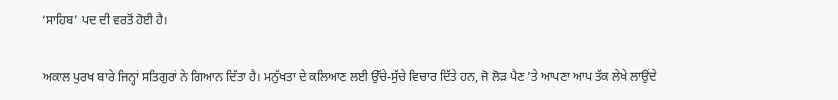‘ਸਾਹਿਬ’ ਪਦ ਦੀ ਵਰਤੋਂ ਹੋਈ ਹੈ।

ਅਕਾਲ ਪੁਰਖ ਬਾਰੇ ਜਿਨ੍ਹਾਂ ਸਤਿਗੁਰਾਂ ਨੇ ਗਿਆਨ ਦਿੱਤਾ ਹੈ। ਮਨੁੱਖਤਾ ਦੇ ਕਲਿਆਣ ਲਈ ਉੱਚੇ-ਸੁੱਚੇ ਵਿਚਾਰ ਦਿੱਤੇ ਹਨ, ਜੋ ਲੋੜ ਪੈਣ ’ਤੇ ਆਪਣਾ ਆਪ ਤੱਕ ਲੇਖੇ ਲਾਉਂਦੇ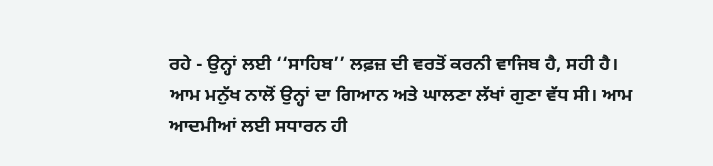ਰਹੇ - ਉਨ੍ਹਾਂ ਲਈ ‘‘ਸਾਹਿਬ’’ ਲਫ਼ਜ਼ ਦੀ ਵਰਤੋਂ ਕਰਨੀ ਵਾਜਿਬ ਹੈ, ਸਹੀ ਹੈ। ਆਮ ਮਨੁੱਖ ਨਾਲੋਂ ਉਨ੍ਹਾਂ ਦਾ ਗਿਆਨ ਅਤੇ ਘਾਲਣਾ ਲੱਖਾਂ ਗੁਣਾ ਵੱਧ ਸੀ। ਆਮ ਆਦਮੀਆਂ ਲਈ ਸਧਾਰਨ ਹੀ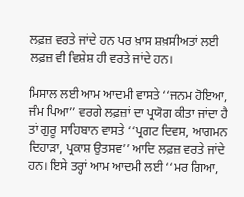ਲਫ਼ਜ਼ ਵਰਤੇ ਜਾਂਦੇ ਹਨ ਪਰ ਖ਼ਾਸ ਸ਼ਖ਼ਸੀਅਤਾਂ ਲਈ ਲਫ਼ਜ਼ ਵੀ ਵਿਸ਼ੇਸ਼ ਹੀ ਵਰਤੇ ਜਾਂਦੇ ਹਨ।

ਮਿਸਾਲ ਲਈ ਆਮ ਆਦਮੀ ਵਾਸਤੇ ‘‘ਜਨਮ ਹੋਇਆ, ਜੰਮ ਪਿਆ’’ ਵਰਗੇ ਲਫ਼ਜ਼ਾਂ ਦਾ ਪ੍ਰਯੋਗ ਕੀਤਾ ਜਾਂਦਾ ਹੈ ਤਾਂ ਗੁਰੂ ਸਾਹਿਬਾਨ ਵਾਸਤੇ ‘‘ਪ੍ਰਗਟ ਦਿਵਸ, ਆਗਮਨ ਦਿਹਾੜਾ, ਪ੍ਰਕਾਸ਼ ਉਤਸਵ’’ ਆਦਿ ਲਫ਼ਜ਼ ਵਰਤੇ ਜਾਂਦੇ ਹਨ। ਇਸੇ ਤਰ੍ਹਾਂ ਆਮ ਆਦਮੀ ਲਈ ‘‘ਮਰ ਗਿਆ,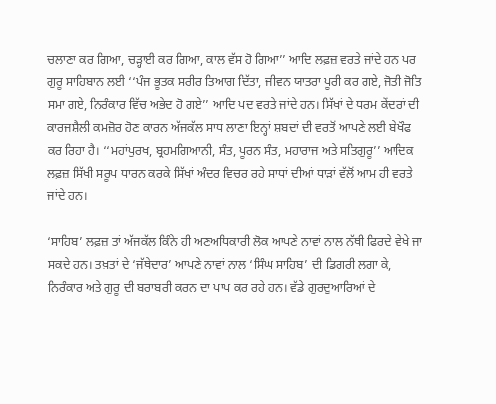ਚਲਾਣਾ ਕਰ ਗਿਆ, ਚੜ੍ਹਾਈ ਕਰ ਗਿਆ, ਕਾਲ ਵੱਸ ਹੋ ਗਿਆ’’ ਆਦਿ ਲਫ਼ਜ਼ ਵਰਤੇ ਜਾਂਦੇ ਹਨ ਪਰ ਗੁਰੂ ਸਾਹਿਬਾਨ ਲਈ ‘‘ਪੰਜ ਭੂਤਕ ਸਰੀਰ ਤਿਆਗ ਦਿੱਤਾ, ਜੀਵਨ ਯਾਤਰਾ ਪੂਰੀ ਕਰ ਗਏ, ਜੋਤੀ ਜੋਤਿ ਸਮਾ ਗਏ, ਨਿਰੰਕਾਰ ਵਿੱਚ ਅਭੇਦ ਹੋ ਗਏ’’ ਆਦਿ ਪਦ ਵਰਤੇ ਜਾਂਦੇ ਹਨ। ਸਿੱਖਾਂ ਦੇ ਧਰਮ ਕੇਂਦਰਾਂ ਦੀ ਕਾਰਜਸ਼ੈਲੀ ਕਮਜ਼ੋਰ ਹੋਣ ਕਾਰਨ ਅੱਜਕੱਲ ਸਾਧ ਲਾਣਾ ਇਨ੍ਹਾਂ ਸ਼ਬਦਾਂ ਦੀ ਵਰਤੋਂ ਆਪਣੇ ਲਈ ਬੇਖੌਫ ਕਰ ਰਿਹਾ ਹੈ। ‘‘ਮਹਾਂਪੁਰਖ, ਬ੍ਰਹਮਗਿਆਨੀ, ਸੰਤ, ਪੂਰਨ ਸੰਤ, ਮਹਾਰਾਜ ਅਤੇ ਸਤਿਗੁਰੂ’’ ਆਦਿਕ ਲਫ਼ਜ਼ ਸਿੱਖੀ ਸਰੂਪ ਧਾਰਨ ਕਰਕੇ ਸਿੱਖਾਂ ਅੰਦਰ ਵਿਚਰ ਰਹੇ ਸਾਧਾਂ ਦੀਆਂ ਧਾੜਾਂ ਵੱਲੋਂ ਆਮ ਹੀ ਵਰਤੇ ਜਾਂਦੇ ਹਨ।

‘ਸਾਹਿਬ’ ਲਫ਼ਜ਼ ਤਾਂ ਅੱਜਕੱਲ ਕਿੰਨੇ ਹੀ ਅਣਅਧਿਕਾਰੀ ਲੋਕ ਆਪਣੇ ਨਾਵਾਂ ਨਾਲ ਨੱਥੀ ਫਿਰਦੇ ਵੇਖੇ ਜਾ ਸਕਦੇ ਹਨ। ਤਖ਼ਤਾਂ ਦੇ ‘ਜੱਥੇਦਾਰ’ ਆਪਣੇ ਨਾਵਾਂ ਨਾਲ ‘ਸਿੰਘ ਸਾਹਿਬ’ ਦੀ ਡਿਗਰੀ ਲਗਾ ਕੇ, ਨਿਰੰਕਾਰ ਅਤੇ ਗੁਰੂ ਦੀ ਬਰਾਬਰੀ ਕਰਨ ਦਾ ਪਾਪ ਕਰ ਰਹੇ ਹਨ। ਵੱਡੇ ਗੁਰਦੁਆਰਿਆਂ ਦੇ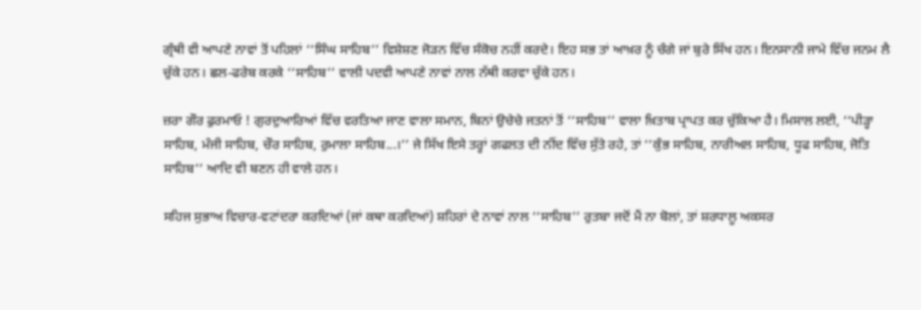ਗ੍ਰੰਥੀ ਵੀ ਆਪਣੇ ਨਾਵਾਂ ਤੋਂ ਪਹਿਲਾਂ ‘‘ਸਿੰਘ ਸਾਹਿਬ’’ ਵਿਸ਼ੇਸ਼ਣ ਜੋੜਨ ਵਿੱਚ ਸੰਕੋਚ ਨਹੀਂ ਕਰਦੇ। ਇਹ ਸਭ ਤਾਂ ਆਖ਼ਰ ਨੂੰ ਚੰਗੇ ਜਾਂ ਬੁਰੇ ਸਿੱਖ ਹਨ। ਇਨਸਾਨੀ ਜਾਮੇ ਵਿੱਚ ਜਨਮ ਲੈ ਚੁੱਕੇ ਹਨ। ਛਲ-ਫਰੇਬ ਕਰਕੇ ‘‘ਸਾਹਿਬ’’ ਵਾਲੀ ਪਦਵੀ ਆਪਣੇ ਨਾਵਾਂ ਨਾਲ ਨੱਥੀ ਕਰਵਾ ਚੁੱਕੇ ਹਨ।

ਜ਼ਰਾ ਗੌਰ ਫੁਰਮਾਓ ! ਗੁਰਦੁਆਰਿਆਂ ਵਿੱਚ ਵਰਤਿਆ ਜਾਣ ਵਾਲਾ ਸਮਾਨ, ਬਿਨਾਂ ਉਚੇਚੇ ਜਤਨਾਂ ਤੋਂ ‘‘ਸਾਹਿਬ’’ ਵਾਲਾ ਖ਼ਿਤਾਬ ਪ੍ਰਾਪਤ ਕਰ ਚੁੱਕਿਆ ਹੈ। ਮਿਸਾਲ ਲਈ, ‘‘ਪੀੜ੍ਹਾ ਸਾਹਿਬ, ਮੰਜੀ ਸਾਹਿਬ, ਚੌਰ ਸਾਹਿਬ, ਰੁਮਾਲਾ ਸਾਹਿਬ...।’’ ਜੇ ਸਿੱਖ ਇਸੇ ਤਰ੍ਹਾਂ ਗਫਲਤ ਦੀ ਨੀਂਦ ਵਿੱਚ ਸੁੱਤੇ ਰਹੇ, ਤਾਂ ‘‘ਕੁੰਭ ਸਾਹਿਬ, ਨਾਰੀਅਲ ਸਾਹਿਬ, ਧੂਫ ਸਾਹਿਬ, ਜੋਤਿ ਸਾਹਿਬ’’ ਆਦਿ ਵੀ ਬਣਨ ਹੀ ਵਾਲੇ ਹਨ।

ਸਹਿਜ ਸੁਭਾਅ ਵਿਚਾਰ-ਵਟਾਂਦਰਾ ਕਰਦਿਆਂ (ਜਾਂ ਕਥਾ ਕਰਦਿਆਂ) ਸ਼ਹਿਰਾਂ ਦੇ ਨਾਵਾਂ ਨਾਲ ‘‘ਸਾਹਿਬ’’ ਰੁਤਬਾ ਜਦੋਂ ਮੈਂ ਨਾ ਬੋਲਾਂ, ਤਾਂ ਸ਼ਰਧਾਲੂ ਅਕਸਰ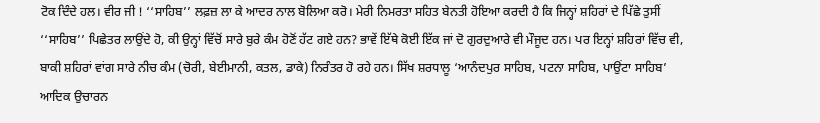ਟੋਕ ਦਿੰਦੇ ਹਲ। ਵੀਰ ਜੀ ! ‘‘ਸਾਹਿਬ’’ ਲਫ਼ਜ਼ ਲਾ ਕੇ ਆਦਰ ਨਾਲ ਬੋਲਿਆ ਕਰੋ। ਮੇਰੀ ਨਿਮਰਤਾ ਸਹਿਤ ਬੇਨਤੀ ਹੋਇਆ ਕਰਦੀ ਹੈ ਕਿ ਜਿਨ੍ਹਾਂ ਸ਼ਹਿਰਾਂ ਦੇ ਪਿੱਛੇ ਤੁਸੀਂ ‘‘ਸਾਹਿਬ’’ ਪਿਛੇਤਰ ਲਾਉਂਦੇ ਹੋ, ਕੀ ਉਨ੍ਹਾਂ ਵਿੱਚੋਂ ਸਾਰੇ ਬੁਰੇ ਕੰਮ ਹੋਣੋਂ ਹੱਟ ਗਏ ਹਨ? ਭਾਵੇਂ ਇੱਥੇ ਕੋਈ ਇੱਕ ਜਾਂ ਦੋ ਗੁਰਦੁਆਰੇ ਵੀ ਮੌਜੂਦ ਹਨ। ਪਰ ਇਨ੍ਹਾਂ ਸ਼ਹਿਰਾਂ ਵਿੱਚ ਵੀ, ਬਾਕੀ ਸ਼ਹਿਰਾਂ ਵਾਂਗ ਸਾਰੇ ਨੀਚ ਕੰਮ (ਚੋਰੀ, ਬੇਈਮਾਨੀ, ਕਤਲ, ਡਾਕੇ) ਨਿਰੰਤਰ ਹੋ ਰਹੇ ਹਨ। ਸਿੱਖ ਸ਼ਰਧਾਲੂ ‘ਆਨੰਦਪੁਰ ਸਾਹਿਬ, ਪਟਨਾ ਸਾਹਿਬ, ਪਾਉਂਟਾ ਸਾਹਿਬ’ ਆਦਿਕ ਉਚਾਰਨ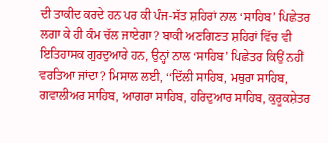ਦੀ ਤਾਕੀਦ ਕਰਦੇ ਹਨ ਪਰ ਕੀ ਪੰਜ-ਸੱਤ ਸ਼ਹਿਰਾਂ ਨਾਲ ‘ਸਾਹਿਬ’ ਪਿਛੇਤਰ ਲਗਾ ਕੇ ਹੀ ਕੰਮ ਚੱਲ ਜਾਏਗਾ? ਬਾਕੀ ਅਣਗਿਣਤ ਸ਼ਹਿਰਾਂ ਵਿੱਚ ਵੀ ਇਤਿਹਾਸਕ ਗੁਰਦੁਆਰੇ ਹਨ, ਉਨ੍ਹਾਂ ਨਾਲ ‘ਸਾਹਿਬ’ ਪਿਛੇਤਰ ਕਿਉਂ ਨਹੀਂ ਵਰਤਿਆ ਜਾਂਦਾ? ਮਿਸਾਲ ਲਈ, ‘‘ਦਿੱਲੀ ਸਾਹਿਬ, ਮਥੁਰਾ ਸਾਹਿਬ, ਗਵਾਲੀਅਰ ਸਾਹਿਬ, ਆਗਰਾ ਸਾਹਿਬ, ਹਰਿਦੁਆਰ ਸਾਹਿਬ, ਕੁਰੂਕਸ਼ੇਤਰ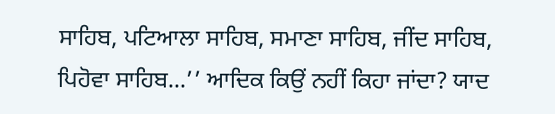ਸਾਹਿਬ, ਪਟਿਆਲਾ ਸਾਹਿਬ, ਸਮਾਣਾ ਸਾਹਿਬ, ਜੀਂਦ ਸਾਹਿਬ, ਪਿਹੋਵਾ ਸਾਹਿਬ...’’ ਆਦਿਕ ਕਿਉਂ ਨਹੀਂ ਕਿਹਾ ਜਾਂਦਾ? ਯਾਦ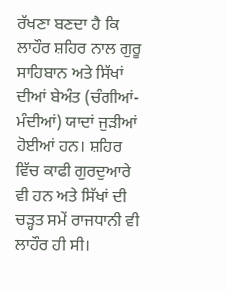ਰੱਖਣਾ ਬਣਦਾ ਹੈ ਕਿ ਲਾਹੌਰ ਸ਼ਹਿਰ ਨਾਲ ਗੁਰੂ ਸਾਹਿਬਾਨ ਅਤੇ ਸਿੱਖਾਂ ਦੀਆਂ ਬੇਅੰਤ (ਚੰਗੀਆਂ-ਮੰਦੀਆਂ) ਯਾਦਾਂ ਜੁੜੀਆਂ ਹੋਈਆਂ ਹਨ। ਸ਼ਹਿਰ ਵਿੱਚ ਕਾਫੀ ਗੁਰਦੁਆਰੇ ਵੀ ਹਨ ਅਤੇ ਸਿੱਖਾਂ ਦੀ ਚੜ੍ਹਤ ਸਮੇਂ ਰਾਜਧਾਨੀ ਵੀ ਲਾਹੌਰ ਹੀ ਸੀ।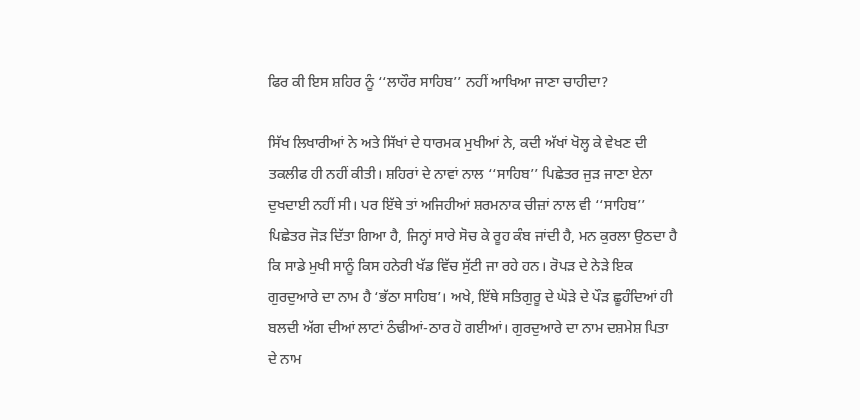ਫਿਰ ਕੀ ਇਸ ਸ਼ਹਿਰ ਨੂੰ ‘‘ਲਾਹੌਰ ਸਾਹਿਬ’’ ਨਹੀਂ ਆਖਿਆ ਜਾਣਾ ਚਾਹੀਦਾ?

ਸਿੱਖ ਲਿਖਾਰੀਆਂ ਨੇ ਅਤੇ ਸਿੱਖਾਂ ਦੇ ਧਾਰਮਕ ਮੁਖੀਆਂ ਨੇ, ਕਦੀ ਅੱਖਾਂ ਖੋਲ੍ਹ ਕੇ ਵੇਖਣ ਦੀ ਤਕਲੀਫ ਹੀ ਨਹੀਂ ਕੀਤੀ। ਸ਼ਹਿਰਾਂ ਦੇ ਨਾਵਾਂ ਨਾਲ ‘‘ਸਾਹਿਬ’’ ਪਿਛੇਤਰ ਜੁੜ ਜਾਣਾ ਏਨਾ ਦੁਖਦਾਈ ਨਹੀਂ ਸੀ। ਪਰ ਇੱਥੇ ਤਾਂ ਅਜਿਹੀਆਂ ਸ਼ਰਮਨਾਕ ਚੀਜ਼ਾਂ ਨਾਲ ਵੀ ‘‘ਸਾਹਿਬ’’ ਪਿਛੇਤਰ ਜੋੜ ਦਿੱਤਾ ਗਿਆ ਹੈ, ਜਿਨ੍ਹਾਂ ਸਾਰੇ ਸੋਚ ਕੇ ਰੂਹ ਕੰਬ ਜਾਂਦੀ ਹੈ, ਮਨ ਕੁਰਲਾ ਉਠਦਾ ਹੈ ਕਿ ਸਾਡੇ ਮੁਖੀ ਸਾਨੂੰ ਕਿਸ ਹਨੇਰੀ ਖੱਡ ਵਿੱਚ ਸੁੱਟੀ ਜਾ ਰਹੇ ਹਨ। ਰੋਪੜ ਦੇ ਨੇੜੇ ਇਕ ਗੁਰਦੁਆਰੇ ਦਾ ਨਾਮ ਹੈ ‘ਭੱਠਾ ਸਾਹਿਬ’। ਅਖੇ, ਇੱਥੇ ਸਤਿਗੁਰੂ ਦੇ ਘੋੜੇ ਦੇ ਪੌੜ ਛੂਹੰਦਿਆਂ ਹੀ ਬਲਦੀ ਅੱਗ ਦੀਆਂ ਲਾਟਾਂ ਠੰਢੀਆਂ-ਠਾਰ ਹੋ ਗਈਆਂ। ਗੁਰਦੁਆਰੇ ਦਾ ਨਾਮ ਦਸ਼ਮੇਸ਼ ਪਿਤਾ ਦੇ ਨਾਮ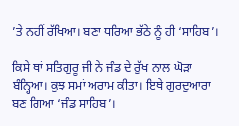’ਤੇ ਨਹੀਂ ਰੱਖਿਆ। ਬਣਾ ਧਰਿਆ ਭੱਠੇ ਨੂੰ ਹੀ ‘ਸਾਹਿਬ’।

ਕਿਸੇ ਥਾਂ ਸਤਿਗੁਰੂ ਜੀ ਨੇ ਜੰਡ ਦੇ ਰੁੱਖ ਨਾਲ ਘੋੜਾ ਬੰਨ੍ਹਿਆ। ਕੁਝ ਸਮਾਂ ਅਰਾਮ ਕੀਤਾ। ਇਥੇ ਗੁਰਦੁਆਰਾ ਬਣ ਗਿਆ ‘ਜੰਡ ਸਾਹਿਬ’।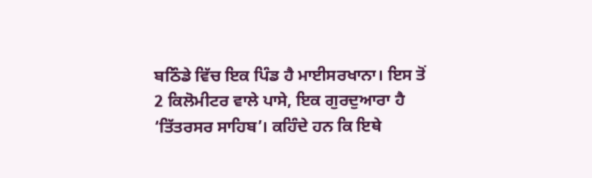ਬਠਿੰਡੇ ਵਿੱਚ ਇਕ ਪਿੰਡ ਹੈ ਮਾਈਸਰਖਾਨਾ। ਇਸ ਤੋਂ 2 ਕਿਲੋਮੀਟਰ ਵਾਲੇ ਪਾਸੇ, ਇਕ ਗੁਰਦੁਆਰਾ ਹੈ ‘ਤਿੱਤਰਸਰ ਸਾਹਿਬ’। ਕਹਿੰਦੇ ਹਨ ਕਿ ਇਥੇ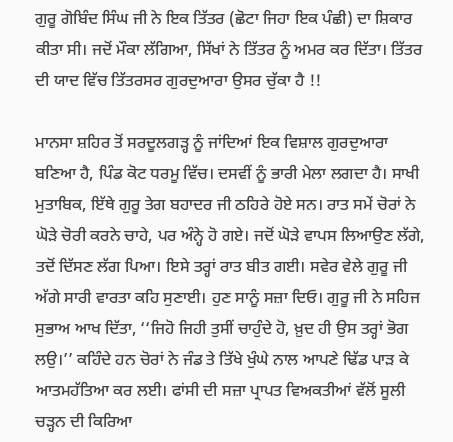ਗੁਰੂ ਗੋਬਿੰਦ ਸਿੰਘ ਜੀ ਨੇ ਇਕ ਤਿੱਤਰ (ਛੋਟਾ ਜਿਹਾ ਇਕ ਪੰਛੀ) ਦਾ ਸ਼ਿਕਾਰ ਕੀਤਾ ਸੀ। ਜਦੋਂ ਮੌਕਾ ਲੱਗਿਆ, ਸਿੱਖਾਂ ਨੇ ਤਿੱਤਰ ਨੂੰ ਅਮਰ ਕਰ ਦਿੱਤਾ। ਤਿੱਤਰ ਦੀ ਯਾਦ ਵਿੱਚ ਤਿੱਤਰਸਰ ਗੁਰਦੁਆਰਾ ਉਸਰ ਚੁੱਕਾ ਹੈ !!

ਮਾਨਸਾ ਸ਼ਹਿਰ ਤੋਂ ਸਰਦੂਲਗੜ੍ਹ ਨੂੰ ਜਾਂਦਿਆਂ ਇਕ ਵਿਸ਼ਾਲ ਗੁਰਦੁਆਰਾ ਬਣਿਆ ਹੈ, ਪਿੰਡ ਕੋਟ ਧਰਮੂ ਵਿੱਚ। ਦਸਵੀਂ ਨੂੰ ਭਾਰੀ ਮੇਲਾ ਲਗਦਾ ਹੈ। ਸਾਖੀ ਮੁਤਾਬਿਕ, ਇੱਥੇ ਗੁਰੂ ਤੇਗ ਬਹਾਦਰ ਜੀ ਠਹਿਰੇ ਹੋਏ ਸਨ। ਰਾਤ ਸਮੇਂ ਚੋਰਾਂ ਨੇ ਘੋੜੇ ਚੋਰੀ ਕਰਨੇ ਚਾਹੇ, ਪਰ ਅੰਨ੍ਹੇ ਹੋ ਗਏ। ਜਦੋਂ ਘੋੜੇ ਵਾਪਸ ਲਿਆਉਣ ਲੱਗੇ, ਤਦੋਂ ਦਿੱਸਣ ਲੱਗ ਪਿਆ। ਇਸੇ ਤਰ੍ਹਾਂ ਰਾਤ ਬੀਤ ਗਈ। ਸਵੇਰ ਵੇਲੇ ਗੁਰੂ ਜੀ ਅੱਗੇ ਸਾਰੀ ਵਾਰਤਾ ਕਹਿ ਸੁਣਾਈ। ਹੁਣ ਸਾਨੂੰ ਸਜ਼ਾ ਦਿਓ। ਗੁਰੂ ਜੀ ਨੇ ਸਹਿਜ ਸੁਭਾਅ ਆਖ ਦਿੱਤਾ, ‘‘ਜਿਹੋ ਜਿਹੀ ਤੁਸੀਂ ਚਾਹੁੰਦੇ ਹੋ, ਖ਼ੁਦ ਹੀ ਉਸ ਤਰ੍ਹਾਂ ਭੋਗ ਲਉ।’’ ਕਹਿੰਦੇ ਹਨ ਚੋਰਾਂ ਨੇ ਜੰਡ ਤੇ ਤਿੱਖੇ ਖੁੰਘੇ ਨਾਲ ਆਪਣੇ ਢਿੱਡ ਪਾੜ ਕੇ ਆਤਮਹੱਤਿਆ ਕਰ ਲਈ। ਫਾਂਸੀ ਦੀ ਸਜ਼ਾ ਪ੍ਰਾਪਤ ਵਿਅਕਤੀਆਂ ਵੱਲੋਂ ਸੂਲੀ ਚੜ੍ਹਨ ਦੀ ਕਿਰਿਆ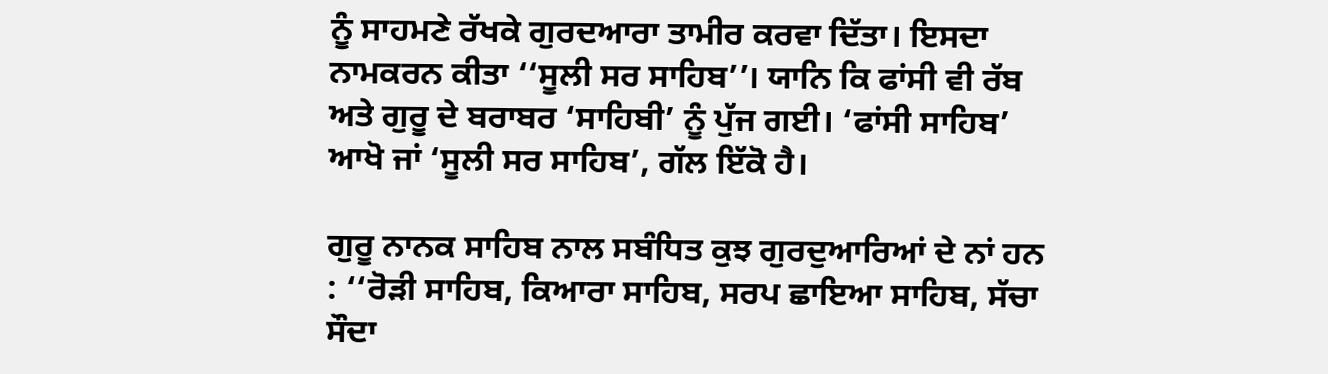ਨੂੰ ਸਾਹਮਣੇ ਰੱਖਕੇ ਗੁਰਦਆਰਾ ਤਾਮੀਰ ਕਰਵਾ ਦਿੱਤਾ। ਇਸਦਾ ਨਾਮਕਰਨ ਕੀਤਾ ‘‘ਸੂਲੀ ਸਰ ਸਾਹਿਬ’’। ਯਾਨਿ ਕਿ ਫਾਂਸੀ ਵੀ ਰੱਬ ਅਤੇ ਗੁਰੂ ਦੇ ਬਰਾਬਰ ‘ਸਾਹਿਬੀ’ ਨੂੰ ਪੁੱਜ ਗਈ। ‘ਫਾਂਸੀ ਸਾਹਿਬ’ ਆਖੋ ਜਾਂ ‘ਸੂਲੀ ਸਰ ਸਾਹਿਬ’, ਗੱਲ ਇੱਕੋ ਹੈ।

ਗੁਰੂ ਨਾਨਕ ਸਾਹਿਬ ਨਾਲ ਸਬੰਧਿਤ ਕੁਝ ਗੁਰਦੁਆਰਿਆਂ ਦੇ ਨਾਂ ਹਨ : ‘‘ਰੋੜੀ ਸਾਹਿਬ, ਕਿਆਰਾ ਸਾਹਿਬ, ਸਰਪ ਛਾਇਆ ਸਾਹਿਬ, ਸੱਚਾ ਸੌਦਾ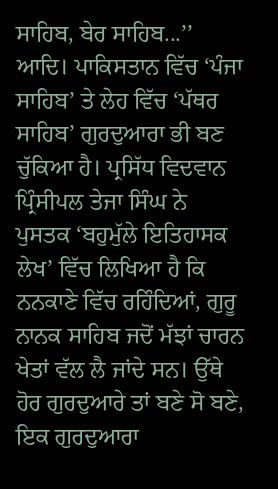ਸਾਹਿਬ, ਬੇਰ ਸਾਹਿਬ...’’ ਆਦਿ। ਪਾਕਿਸਤਾਨ ਵਿੱਚ ‘ਪੰਜਾ ਸਾਹਿਬ’ ਤੇ ਲੇਹ ਵਿੱਚ ‘ਪੱਥਰ ਸਾਹਿਬ’ ਗੁਰਦੁਆਰਾ ਭੀ ਬਣ ਚੁੱਕਿਆ ਹੈ। ਪ੍ਰਸਿੱਧ ਵਿਦਵਾਨ ਪ੍ਰਿੰਸੀਪਲ ਤੇਜਾ ਸਿੰਘ ਨੇ ਪੁਸਤਕ ‘ਬਹੁਮੁੱਲੇ ਇਤਿਹਾਸਕ ਲੇਖ’ ਵਿੱਚ ਲਿਖਿਆ ਹੈ ਕਿ ਨਨਕਾਣੇ ਵਿੱਚ ਰਹਿੰਦਿਆਂ, ਗੁਰੂ ਨਾਨਕ ਸਾਹਿਬ ਜਦੋਂ ਮੱਝਾਂ ਚਾਰਨ ਖੇਤਾਂ ਵੱਲ ਲੈ ਜਾਂਦੇ ਸਨ। ਉੱਥੇ ਹੋਰ ਗੁਰਦੁਆਰੇ ਤਾਂ ਬਣੇ ਸੋ ਬਣੇ, ਇਕ ਗੁਰਦੁਆਰਾ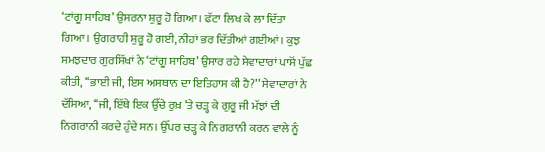‘ਟਾਂਗੂ ਸਾਹਿਬ’ ਉਸਰਨਾ ਸ਼ੁਰੂ ਹੋ ਗਿਆ। ਫੱਟਾ ਲਿਖ ਕੇ ਲਾ ਦਿੱਤਾ ਗਿਆ। ਉਗਰਾਹੀ ਸ਼ੁਰੂ ਹੋ ਗਈ, ਨੀਹਾਂ ਭਰ ਦਿੱਤੀਆਂ ਗਈਆਂ। ਕੁਝ ਸਮਝਦਾਰ ਗੁਰਸਿੱਖਾਂ ਨੇ ‘ਟਾਂਗੂ ਸਾਹਿਬ’ ਉਸਾਰ ਰਹੇ ਸੇਵਾਦਾਰਾਂ ਪਾਸੋਂ ਪੁੱਛ ਕੀਤੀ, ‘‘ਭਾਈ ਜੀ, ਇਸ ਅਸਥਾਨ ਦਾ ਇਤਿਹਾਸ ਕੀ ਹੈ?’’ ਸੇਵਾਦਾਰਾਂ ਨੇ ਦੱਸਿਆ, ‘‘ਜੀ, ਇੱਥੇ ਇਕ ਉੱਚੇ ਰੁਖ਼ ’ਤੇ ਚੜ੍ਹ ਕੇ ਗੁਰੂ ਜੀ ਮੱਝਾਂ ਦੀ ਨਿਗਰਾਨੀ ਕਰਦੇ ਹੁੰਦੇ ਸਨ। ਉੱਪਰ ਚੜ੍ਹ ਕੇ ਨਿਗਰਾਨੀ ਕਰਨ ਵਾਲੇ ਨੂੰ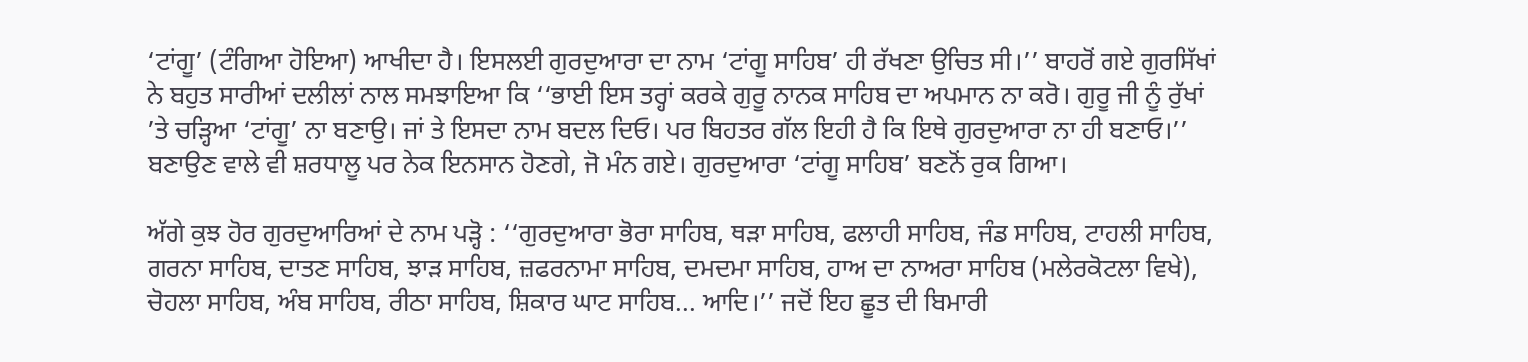‘ਟਾਂਗੂ’ (ਟੰਗਿਆ ਹੋਇਆ) ਆਖੀਦਾ ਹੈ। ਇਸਲਈ ਗੁਰਦੁਆਰਾ ਦਾ ਨਾਮ ‘ਟਾਂਗੂ ਸਾਹਿਬ’ ਹੀ ਰੱਖਣਾ ਉਚਿਤ ਸੀ।’’ ਬਾਹਰੋਂ ਗਏ ਗੁਰਸਿੱਖਾਂ ਨੇ ਬਹੁਤ ਸਾਰੀਆਂ ਦਲੀਲਾਂ ਨਾਲ ਸਮਝਾਇਆ ਕਿ ‘‘ਭਾਈ ਇਸ ਤਰ੍ਹਾਂ ਕਰਕੇ ਗੁਰੂ ਨਾਨਕ ਸਾਹਿਬ ਦਾ ਅਪਮਾਨ ਨਾ ਕਰੋ। ਗੁਰੂ ਜੀ ਨੂੰ ਰੁੱਖਾਂ ’ਤੇ ਚੜ੍ਹਿਆ ‘ਟਾਂਗੂ’ ਨਾ ਬਣਾਉ। ਜਾਂ ਤੇ ਇਸਦਾ ਨਾਮ ਬਦਲ ਦਿਓ। ਪਰ ਬਿਹਤਰ ਗੱਲ ਇਹੀ ਹੈ ਕਿ ਇਥੇ ਗੁਰਦੁਆਰਾ ਨਾ ਹੀ ਬਣਾਓ।’’ ਬਣਾਉਣ ਵਾਲੇ ਵੀ ਸ਼ਰਧਾਲੂ ਪਰ ਨੇਕ ਇਨਸਾਨ ਹੋਣਗੇ, ਜੋ ਮੰਨ ਗਏ। ਗੁਰਦੁਆਰਾ ‘ਟਾਂਗੂ ਸਾਹਿਬ’ ਬਣਨੋਂ ਰੁਕ ਗਿਆ।

ਅੱਗੇ ਕੁਝ ਹੋਰ ਗੁਰਦੁਆਰਿਆਂ ਦੇ ਨਾਮ ਪੜ੍ਹੋ : ‘‘ਗੁਰਦੁਆਰਾ ਭੋਰਾ ਸਾਹਿਬ, ਥੜਾ ਸਾਹਿਬ, ਫਲਾਹੀ ਸਾਹਿਬ, ਜੰਡ ਸਾਹਿਬ, ਟਾਹਲੀ ਸਾਹਿਬ, ਗਰਨਾ ਸਾਹਿਬ, ਦਾਤਣ ਸਾਹਿਬ, ਝਾੜ ਸਾਹਿਬ, ਜ਼ਫਰਨਾਮਾ ਸਾਹਿਬ, ਦਮਦਮਾ ਸਾਹਿਬ, ਹਾਅ ਦਾ ਨਾਅਰਾ ਸਾਹਿਬ (ਮਲੇਰਕੋਟਲਾ ਵਿਖੇ), ਚੋਹਲਾ ਸਾਹਿਬ, ਅੰਬ ਸਾਹਿਬ, ਰੀਠਾ ਸਾਹਿਬ, ਸ਼ਿਕਾਰ ਘਾਟ ਸਾਹਿਬ... ਆਦਿ।’’ ਜਦੋਂ ਇਹ ਛੂਤ ਦੀ ਬਿਮਾਰੀ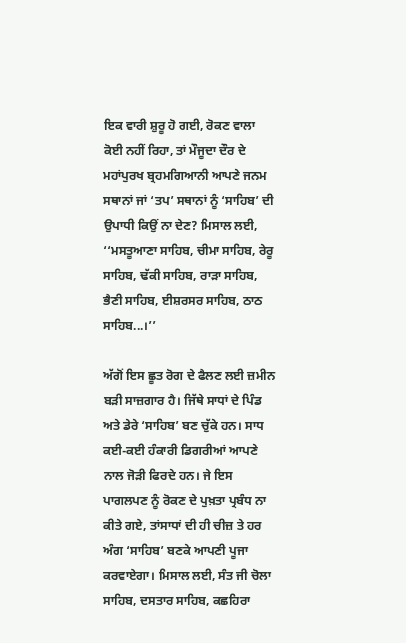ਇਕ ਵਾਰੀ ਸ਼ੁਰੂ ਹੋ ਗਈ, ਰੋਕਣ ਵਾਲਾ ਕੋਈ ਨਹੀਂ ਰਿਹਾ, ਤਾਂ ਮੌਜੂਦਾ ਦੌਰ ਦੇ ਮਹਾਂਪੁਰਖ ਬ੍ਰਹਮਗਿਆਨੀ ਆਪਣੇ ਜਨਮ ਸਥਾਨਾਂ ਜਾਂ ‘ਤਪ’ ਸਥਾਨਾਂ ਨੂੰ ‘ਸਾਹਿਬ’ ਦੀ ਉਪਾਧੀ ਕਿਉਂ ਨਾ ਦੇਣ? ਮਿਸਾਲ ਲਈ, ‘‘ਮਸਤੂਆਣਾ ਸਾਹਿਬ, ਚੀਮਾ ਸਾਹਿਬ, ਰੇਰੂ ਸਾਹਿਬ, ਢੱਕੀ ਸਾਹਿਬ, ਰਾੜਾ ਸਾਹਿਬ, ਭੈਣੀ ਸਾਹਿਬ, ਈਸ਼ਰਸਰ ਸਾਹਿਬ, ਠਾਠ ਸਾਹਿਬ...।’’

ਅੱਗੋਂ ਇਸ ਛੂਤ ਰੋਗ ਦੇ ਫੈਲਣ ਲਈ ਜ਼ਮੀਨ ਬੜੀ ਸਾਜ਼ਗਾਰ ਹੈ। ਜਿੱਥੇ ਸਾਧਾਂ ਦੇ ਪਿੰਡ ਅਤੇ ਡੇਰੇ ‘ਸਾਹਿਬ’ ਬਣ ਚੁੱਕੇ ਹਨ। ਸਾਧ ਕਈ-ਕਈ ਹੰਕਾਰੀ ਡਿਗਰੀਆਂ ਆਪਣੇ ਨਾਲ ਜੋੜੀ ਫਿਰਦੇ ਹਨ। ਜੇ ਇਸ ਪਾਗਲਪਣ ਨੂੰ ਰੋਕਣ ਦੇ ਪੁਖ਼ਤਾ ਪ੍ਰਬੰਧ ਨਾ ਕੀਤੇ ਗਏ, ਤਾਂਸਾਧਾਂ ਦੀ ਹੀ ਚੀਜ਼ ਤੇ ਹਰ ਅੰਗ ‘ਸਾਹਿਬ’ ਬਣਕੇ ਆਪਣੀ ਪੂਜਾ ਕਰਵਾਏਗਾ। ਮਿਸਾਲ ਲਈ, ਸੰਤ ਜੀ ਚੋਲਾ ਸਾਹਿਬ, ਦਸਤਾਰ ਸਾਹਿਬ, ਕਛਹਿਰਾ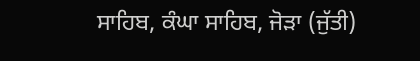ਸਾਹਿਬ, ਕੰਘਾ ਸਾਹਿਬ, ਜੋੜਾ (ਜੁੱਤੀ)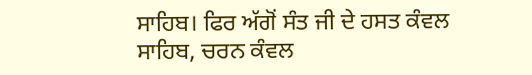ਸਾਹਿਬ। ਫਿਰ ਅੱਗੋਂ ਸੰਤ ਜੀ ਦੇ ਹਸਤ ਕੰਵਲ ਸਾਹਿਬ, ਚਰਨ ਕੰਵਲ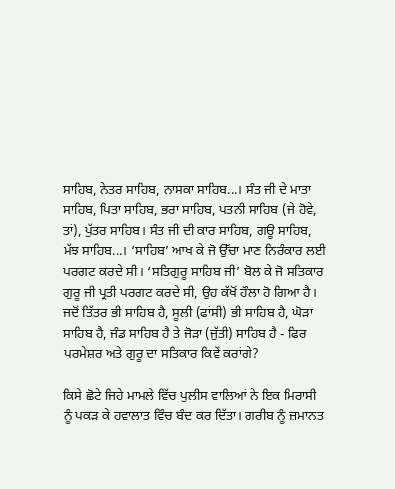ਸਾਹਿਬ, ਨੇਤਰ ਸਾਹਿਬ, ਨਾਸਕਾ ਸਾਹਿਬ...। ਸੰਤ ਜੀ ਦੇ ਮਾਤਾ ਸਾਹਿਬ, ਪਿਤਾ ਸਾਹਿਬ, ਭਰਾ ਸਾਹਿਬ, ਪਤਨੀ ਸਾਹਿਬ (ਜੇ ਹੋਵੇ, ਤਾਂ), ਪੁੱਤਰ ਸਾਹਿਬ। ਸੰਤ ਜੀ ਦੀ ਕਾਰ ਸਾਹਿਬ, ਗਊ ਸਾਹਿਬ, ਮੱਝ ਸਾਹਿਬ...। ‘ਸਾਹਿਬ’ ਆਖ ਕੇ ਜੋ ਉੱਚਾ ਮਾਣ ਨਿਰੰਕਾਰ ਲਈ ਪਰਗਟ ਕਰਦੇ ਸੀ। ‘ਸਤਿਗੁਰੂ ਸਾਹਿਬ ਜੀ’ ਬੋਲ ਕੇ ਜੋ ਸਤਿਕਾਰ ਗੁਰੂ ਜੀ ਪ੍ਰਤੀ ਪਰਗਟ ਕਰਦੇ ਸੀ, ਉਹ ਕੱਖੋਂ ਹੌਲਾ ਹੋ ਗਿਆ ਹੈ। ਜਦੋਂ ਤਿੱਤਰ ਭੀ ਸਾਹਿਬ ਹੈ, ਸੂਲੀ (ਫਾਂਸੀ) ਭੀ ਸਾਹਿਬ ਹੈ, ਘੋੜਾ ਸਾਹਿਬ ਹੈ, ਜੰਡ ਸਾਹਿਬ ਹੈ ਤੇ ਜੋੜਾ (ਜੁੱਤੀ) ਸਾਹਿਬ ਹੈ - ਫਿਰ ਪਰਮੇਸ਼ਰ ਅਤੇ ਗੁਰੂ ਦਾ ਸਤਿਕਾਰ ਕਿਵੇਂ ਕਰਾਂਗੇ?

ਕਿਸੇ ਛੋਟੇ ਜਿਹੇ ਮਾਮਲੇ ਵਿੱਚ ਪੁਲੀਸ ਵਾਲਿਆਂ ਨੇ ਇਕ ਮਿਰਾਸੀ ਨੂੰ ਪਕੜ ਕੇ ਹਵਾਲਾਤ ਵਿੰਚ ਬੰਦ ਕਰ ਦਿੱਤਾ। ਗਰੀਬ ਨੂੰ ਜ਼ਮਾਨਤ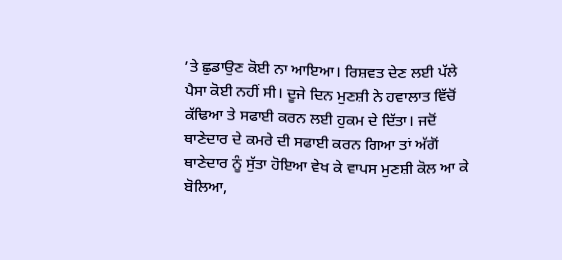’ਤੇ ਛੁਡਾਉਣ ਕੋਈ ਨਾ ਆਇਆ। ਰਿਸ਼ਵਤ ਦੇਣ ਲਈ ਪੱਲੇ ਪੈਸਾ ਕੋਈ ਨਹੀਂ ਸੀ। ਦੂਜੇ ਦਿਨ ਮੁਣਸ਼ੀ ਨੇ ਹਵਾਲਾਤ ਵਿੱਚੋਂ ਕੱਢਿਆ ਤੇ ਸਫਾਈ ਕਰਨ ਲਈ ਹੁਕਮ ਦੇ ਦਿੱਤਾ। ਜਦੋਂ ਥਾਣੇਦਾਰ ਦੇ ਕਮਰੇ ਦੀ ਸਫਾਈ ਕਰਨ ਗਿਆ ਤਾਂ ਅੱਗੋਂ ਥਾਣੇਦਾਰ ਨੂੰ ਸੁੱਤਾ ਹੋਇਆ ਵੇਖ ਕੇ ਵਾਪਸ ਮੁਣਸ਼ੀ ਕੋਲ ਆ ਕੇ ਬੋਲਿਆ,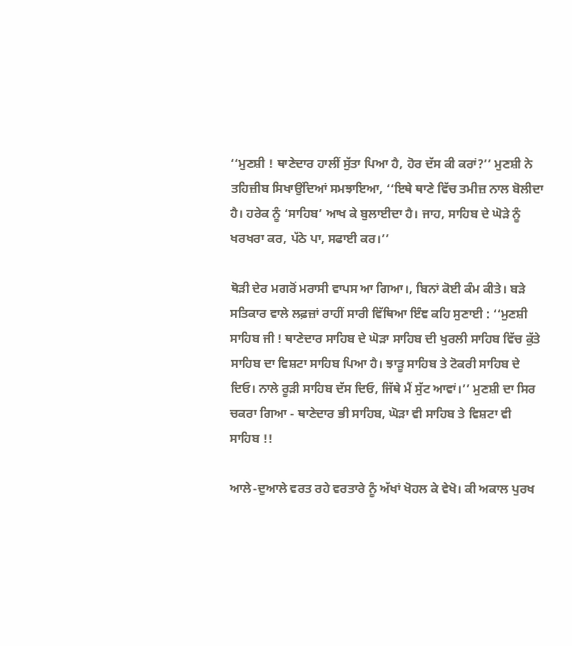‘‘ਮੁਣਸ਼ੀ ! ਥਾਣੇਦਾਰ ਹਾਲੀਂ ਸੁੱਤਾ ਪਿਆ ਹੈ, ਹੋਰ ਦੱਸ ਕੀ ਕਰਾਂ?’’ ਮੁਣਸ਼ੀ ਨੇ ਤਹਿਜ਼ੀਬ ਸਿਖਾਉਂਦਿਆਂ ਸਮਝਾਇਆ, ‘‘ਇਥੇ ਥਾਣੇ ਵਿੱਚ ਤਮੀਜ਼ ਨਾਲ ਬੋਲੀਦਾ ਹੈ। ਹਰੇਕ ਨੂੰ ‘ਸਾਹਿਬ’ ਆਖ ਕੇ ਬੁਲਾਈਦਾ ਹੈ। ਜਾਹ, ਸਾਹਿਬ ਦੇ ਘੋੜੇ ਨੂੰ ਖਰਖਰਾ ਕਰ, ਪੱਠੇ ਪਾ, ਸਫਾਈ ਕਰ।’’

ਥੋੜੀ ਦੇਰ ਮਗਰੋਂ ਮਰਾਸੀ ਵਾਪਸ ਆ ਗਿਆ।, ਬਿਨਾਂ ਕੋਈ ਕੰਮ ਕੀਤੇ। ਬੜੇ ਸਤਿਕਾਰ ਵਾਲੇ ਲਫ਼ਜ਼ਾਂ ਰਾਹੀਂ ਸਾਰੀ ਵਿੱਥਿਆ ਇੰਞ ਕਹਿ ਸੁਣਾਈ : ‘‘ਮੁਣਸ਼ੀ ਸਾਹਿਬ ਜੀ ! ਥਾਣੇਦਾਰ ਸਾਹਿਬ ਦੇ ਘੋੜਾ ਸਾਹਿਬ ਦੀ ਖੁਰਲੀ ਸਾਹਿਬ ਵਿੱਚ ਕੁੱਤੇ ਸਾਹਿਬ ਦਾ ਵਿਸ਼ਟਾ ਸਾਹਿਬ ਪਿਆ ਹੈ। ਝਾੜੂ ਸਾਹਿਬ ਤੇ ਟੋਕਰੀ ਸਾਹਿਬ ਦੇ ਦਿਓ। ਨਾਲੇ ਰੂੜੀ ਸਾਹਿਬ ਦੱਸ ਦਿਓ, ਜਿੱਥੇ ਮੈਂ ਸੁੱਟ ਆਵਾਂ।’’ ਮੁਣਸ਼ੀ ਦਾ ਸਿਰ ਚਕਰਾ ਗਿਆ - ਥਾਣੇਦਾਰ ਭੀ ਸਾਹਿਬ, ਘੋੜਾ ਵੀ ਸਾਹਿਬ ਤੇ ਵਿਸ਼ਟਾ ਵੀ ਸਾਹਿਬ !!

ਆਲੇ-ਦੁਆਲੇ ਵਰਤ ਰਹੇ ਵਰਤਾਰੇ ਨੂੰ ਅੱਖਾਂ ਖੋਹਲ ਕੇ ਵੇਖੋ। ਕੀ ਅਕਾਲ ਪੁਰਖ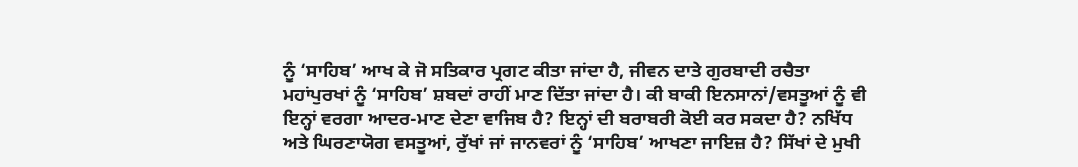ਨੂੰ ‘ਸਾਹਿਬ’ ਆਖ ਕੇ ਜੋ ਸਤਿਕਾਰ ਪ੍ਰਗਟ ਕੀਤਾ ਜਾਂਦਾ ਹੈ, ਜੀਵਨ ਦਾਤੇ ਗੁਰਬਾਦੀ ਰਚੈਤਾ ਮਹਾਂਪੁਰਖਾਂ ਨੂੰ ‘ਸਾਹਿਬ’ ਸ਼ਬਦਾਂ ਰਾਹੀਂ ਮਾਣ ਦਿੱਤਾ ਜਾਂਦਾ ਹੈ। ਕੀ ਬਾਕੀ ਇਨਸਾਨਾਂ/ਵਸਤੂਆਂ ਨੂੰ ਵੀ ਇਨ੍ਹਾਂ ਵਰਗਾ ਆਦਰ-ਮਾਣ ਦੇਣਾ ਵਾਜਿਬ ਹੈ? ਇਨ੍ਹਾਂ ਦੀ ਬਰਾਬਰੀ ਕੋਈ ਕਰ ਸਕਦਾ ਹੈ? ਨਖਿੱਧ ਅਤੇ ਘਿਰਣਾਯੋਗ ਵਸਤੂਆਂ, ਰੁੱਖਾਂ ਜਾਂ ਜਾਨਵਰਾਂ ਨੂੰ ‘ਸਾਹਿਬ’ ਆਖਣਾ ਜਾਇਜ਼ ਹੈ? ਸਿੱਖਾਂ ਦੇ ਮੁਖੀ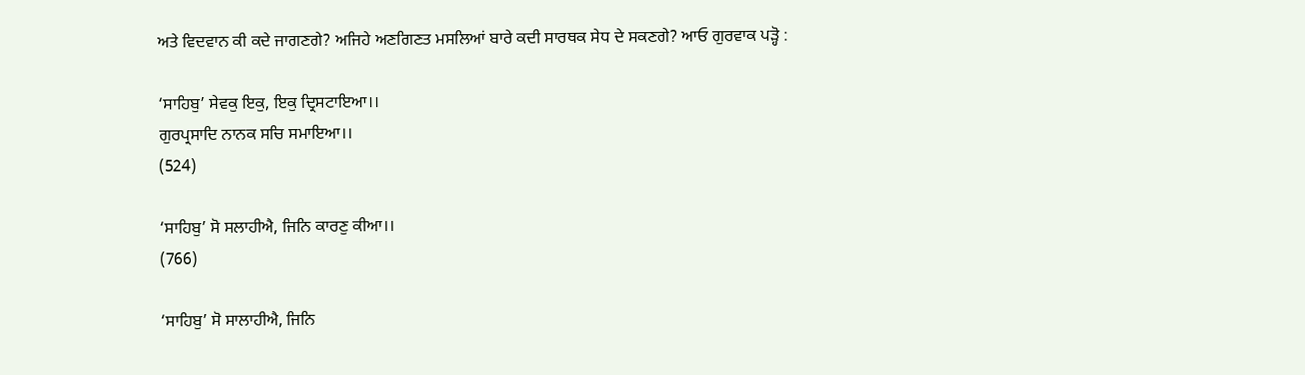ਅਤੇ ਵਿਦਵਾਨ ਕੀ ਕਦੇ ਜਾਗਣਗੇ? ਅਜਿਹੇ ਅਣਗਿਣਤ ਮਸਲਿਆਂ ਬਾਰੇ ਕਦੀ ਸਾਰਥਕ ਸੇਧ ਦੇ ਸਕਣਗੇ? ਆਓ ਗੁਰਵਾਕ ਪੜ੍ਹੋ :

‘ਸਾਹਿਬੁ’ ਸੇਵਕੁ ਇਕੁ, ਇਕੁ ਦ੍ਰਿਸਟਾਇਆ।।
ਗੁਰਪ੍ਰਸਾਦਿ ਨਾਨਕ ਸਚਿ ਸਮਾਇਆ।।
(524)

‘ਸਾਹਿਬੁ’ ਸੋ ਸਲਾਹੀਐ, ਜਿਨਿ ਕਾਰਣੁ ਕੀਆ।।
(766)

‘ਸਾਹਿਬੁ’ ਸੋ ਸਾਲਾਹੀਐ, ਜਿਨਿ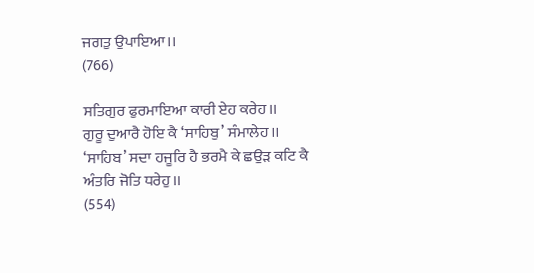ਜਗਤੁ ਉਪਾਇਆ।।
(766)

ਸਤਿਗੁਰ ਫੁਰਮਾਇਆ ਕਾਰੀ ਏਹ ਕਰੇਹ।।
ਗੁਰੂ ਦੁਆਰੈ ਹੋਇ ਕੈ ‘ਸਾਹਿਬੁ’ ਸੰਮਾਲੇਹ।।
‘ਸਾਹਿਬ’ ਸਦਾ ਹਜੂਰਿ ਹੈ ਭਰਮੈ ਕੇ ਛਉੜ ਕਟਿ ਕੈ ਅੰਤਰਿ ਜੋਤਿ ਧਰੇਹੁ।।
(554)